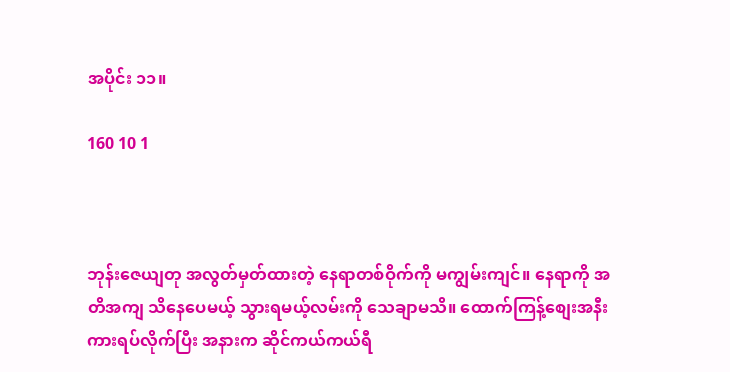အပိုင်း ၁၁။

160 10 1



ဘုန်းဇေယျတု အလွတ်မှတ်ထားတဲ့ နေရာတစ်ဝိုက်ကို မကျွမ်းကျင်။ နေရာကို အတိအကျ သိနေပေမယ့် သွားရမယ့်လမ်းကို သေချာမသိ။ ထောက်ကြန့်စျေးအနီး ကားရပ်လိုက်ပြီး အနားက ဆိုင်ကယ်ကယ်ရီ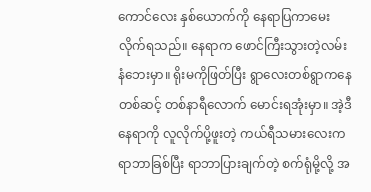ကောင်‌လေး နှစ်ယောက်ကို နေရာပြကာမေးလိုက်ရသည်။ နေရာက ဖောင်ကြီးသွားတဲ့လမ်းနံ‌‌ဘေးမှာ။ ရိုးမကိုဖြတ်ပြီး ရွာလေးတစ်ရွာကနေတစ်ဆင့် တစ်နာရီလောက် မောင်းရအုံးမှာ။ အဲ့ဒီနေရာကို လူလိုက်ပို့ဖူးတဲ့ ကယ်ရီသမားလေးက ရာဘာခြစ်ပြီး ရာဘာပြားချက်တဲ့ စက်ရုံမို့လို့ အ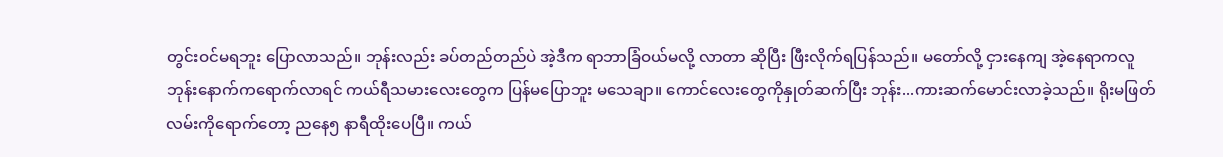တွင်းဝင်မရဘူး ပြောလာသည်။ ဘုန်းလည်း ခပ်တည်တည်ပဲ အဲ့ဒီက ရာဘာခြံဝယ်မလို့ လာတာ ဆိုပြီး ဖြီးလိုက်ရပြန်သည်။ မတော်လို့ ငှားနေကျ အဲ့နေရာကလူ ဘုန်းနောက်ကရောက်လာရင် ကယ်ရီသမားလေးတွေက ပြန်မပြောဘူး မသေချာ။ ကောင်လေးတွေကိုနှုတ်ဆက်ပြီး ဘုန်း...ကားဆက်မောင်းလာခဲ့သည်။ ရိုးမဖြတ်လမ်းကိုရောက်တော့ ညနေ၅ နာရီထိုးပေပြီ။ ကယ်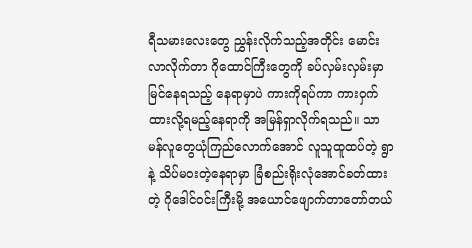ရီသမားလေးတွေ ညွှန်းလိုက်သည့်အတိုင်း မောင်းလာလိုက်တာ ဂိုထောင်ကြီးတွေကို ခပ်လှမ်းလှမ်းမှာမြင်နေရသည့် နေရာမှာပဲ ကားကိုရပ်ကာ ကားဝှက်ထားလို့ရမည့်နေရာကို အမြန်ရှာလိုက်ရသည်။ သာမန်လူတွေယုံကြည်လောက်‌အောင် လူသူထူထပ်တဲ့ ရွာနဲ့ သိပ်မဝးတဲ့နေရာမှာ ခြံစည်းရိုးလုံအောင်ခတ်ထားတဲ့ ဂိုဒေါင်ဝင်းကြီးမို့ အယောင်ဖျောက်တာတော်တယ်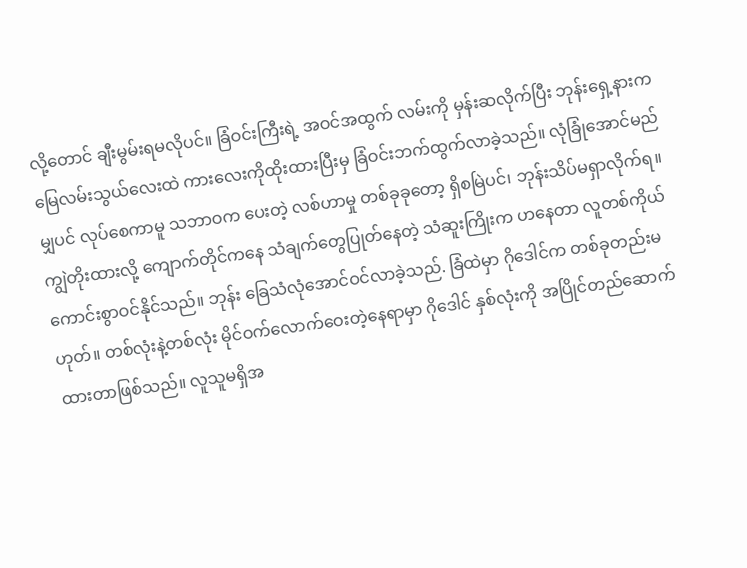လို့တောင် ချီးမွမ်းရမလိုပင်။ ခြံဝင်းကြီးရဲ့ အဝင်အထွက် လမ်းကို မှန်းဆလိုက်ပြီး ဘုန်းရှေ့နားက မြေလမ်းသွယ်လေးထဲ ကားလေးကိုထိုးထားပြီးမှ ခြံဝင်းဘက်ထွက်လာခဲ့သည်။ လုံခြုံအောင်မည်မျှပင် လုပ်စေကာမူ သဘာဝက ပေးတဲ့ လစ်ဟာမှု တစ်ခုခုတော့ ရှိစမြဲပင်၊ ဘုန်းသိပ်မရှာလိုက်ရ။ ကျွဲတိုးထားလို့ ကျောက်တိုင်ကနေ သံချက်တွေပြုတ်နေတဲ့ သံဆူးကြိုးက ဟနေတာ လူတစ်ကိုယ်ကောင်းစွာဝင်နိုင်သည်။ ဘုန်း ခြေသံလုံအောင်ဝင်လာခဲ့သည်. ခြံထဲမှာ ဂိုဒေါင်က တစ်ခုတည်းမဟုတ်။ တစ်လုံးနဲ့တစ်လုံး မိုင်ဝက်လောက်ဝေးတဲ့နေရာမှာ ဂိုဒေါင် နှစ်လုံးကို အပြိုင်တည်ဆောက်ထားတာဖြစ်သည်။ လူသူမရှိအ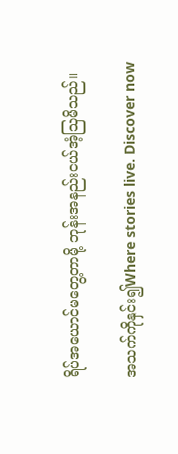ရိပ်အယောင်မတွေ့တာမို့ ဘုန်းအနည်းငယ်အံ့သြမိသည်။

အသက်ကိုနှင်း၍Where stories live. Discover now